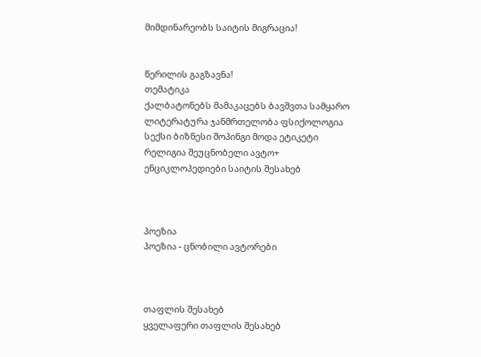მიმდინარეობს საიტის მიგრაცია!


წერილის გაგზავნა!
თემატიკა
ქალბატონებს მამაკაცებს ბავშვთა სამყარო ლიტერატურა ჯანმრთელობა ფსიქოლოგია სექსი ბიზნესი შოპინგი მოდა ეტიკეტი რელიგია შეუცნობელი ავტო+ ენციკლოპედიები საიტის შესახებ



პოეზია
პოეზია - ცნობილი ავტორები



თაფლის შესახებ
ყველაფერი თაფლის შესახებ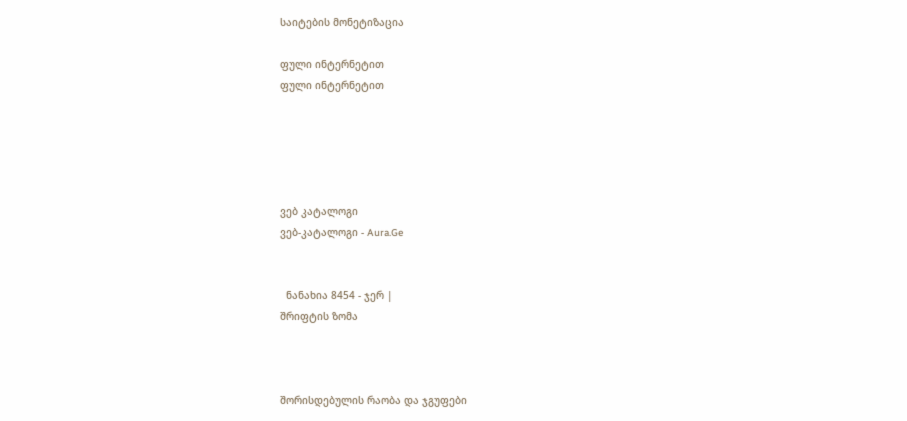საიტების მონეტიზაცია

ფული ინტერნეტით
ფული ინტერნეტით





ვებ კატალოგი
ვებ-კატალოგი - Aura.Ge


  ნანახია 8454 - ჯერ |
შრიფტის ზომა



შორისდებულის რაობა და ჯგუფები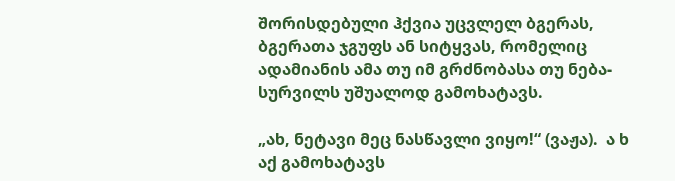შორისდებული ჰქვია უცვლელ ბგერას, ბგერათა ჯგუფს ან სიტყვას, რომელიც ადამიანის ამა თუ იმ გრძნობასა თუ ნება-სურვილს უშუალოდ გამოხატავს.

„ახ, ნეტავი მეც ნასწავლი ვიყო!“ (ვაჟა).  ა ხ  აქ გამოხატავს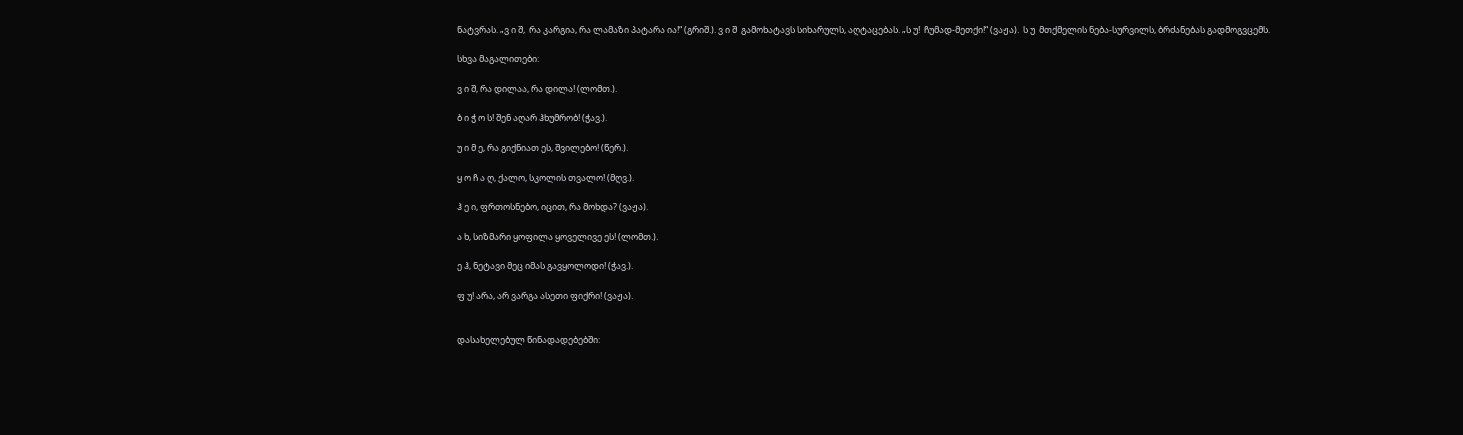ნატვრას. „ვ ი შ,  რა კარგია, რა ლამაზი პატარა ია!“ (გრიშ.). ვ ი შ  გამოხატავს სიხარულს, აღტაცებას. „ს უ!  ჩუმად-მეთქი!“ (ვაჟა).  ს უ  მთქმელის ნება-სურვილს, ბრძანებას გადმოგვცემს.

სხვა მაგალითები:

ვ ი შ, რა დილაა, რა დილა! (ლომთ.).

ბ ი ჭ ო ს! შენ აღარ ჰხუმრობ! (ჭავ.).

უ ი მ ე, რა გიქნიათ ეს, შვილებო! (წერ.).

ყ ო ჩ ა ღ, ქალო, სკოლის თვალო! (მღვ.).

ჰ ე ი, ფრთოსნებო, იცით, რა მოხდა? (ვაჟა).

ა ხ, სიზმარი ყოფილა ყოველივე ეს! (ლომთ.).

ე ჰ, ნეტავი მეც იმას გავყოლოდი! (ჭავ.).

ფ უ! არა, არ ვარგა ასეთი ფიქრი! (ვაჟა).


დასახელებულ წინადადებებში: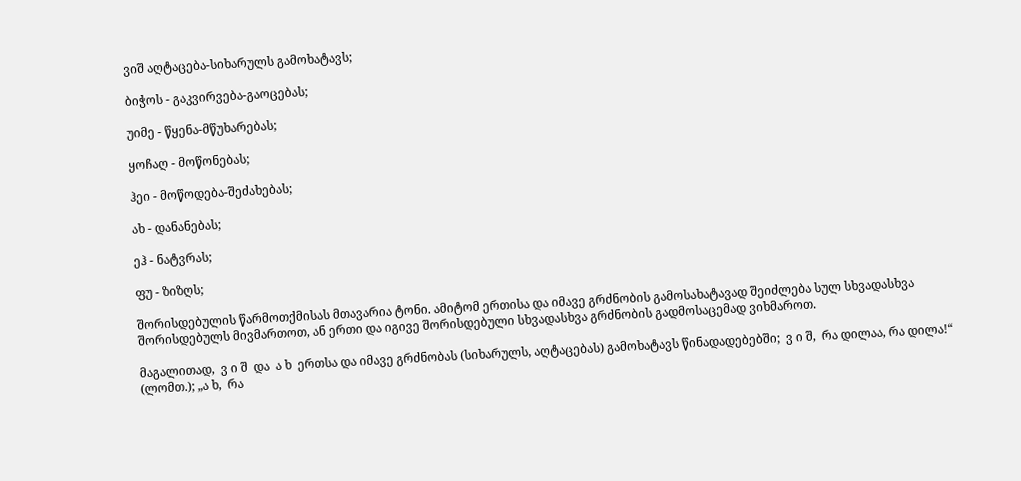ვიშ აღტაცება-სიხარულს გამოხატავს;

ბიჭოს - გაკვირვება-გაოცებას;

უიმე - წყენა-მწუხარებას;

ყოჩაღ - მოწონებას;

ჰეი - მოწოდება-შეძახებას;

ახ - დანანებას;

ეჰ - ნატვრას;

ფუ - ზიზღს;

შორისდებულის წარმოთქმისას მთავარია ტონი. ამიტომ ერთისა და იმავე გრძნობის გამოსახატავად შეიძლება სულ სხვადასხვა შორისდებულს მივმართოთ, ან ერთი და იგივე შორისდებული სხვადასხვა გრძნობის გადმოსაცემად ვიხმაროთ.

მაგალითად,  ვ ი შ  და  ა ხ  ერთსა და იმავე გრძნობას (სიხარულს, აღტაცებას) გამოხატავს წინადადებებში;  ვ ი შ,  რა დილაა, რა დილა!“ (ლომთ.); „ა ხ,  რა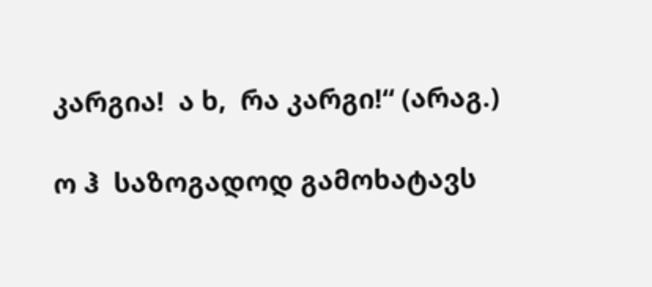კარგია!  ა ხ,  რა კარგი!“ (არაგ.)

ო ჰ  საზოგადოდ გამოხატავს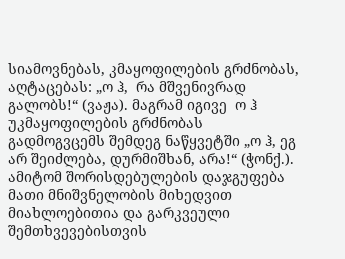სიამოვნებას, კმაყოფილების გრძნობას, აღტაცებას: „ო ჰ,  რა მშვენივრად გალობს!“ (ვაჟა). მაგრამ იგივე  ო ჰ  უკმაყოფილების გრძნობას გადმოგვცემს შემდეგ ნაწყვეტში „ო ჰ, ეგ არ შეიძლება, დურმიშხან, არა!“ (ჭონქ.). ამიტომ შორისდებულების დაჯგუფება მათი მნიშვნელობის მიხედვით მიახლოებითია და გარკვეული შემთხვევებისთვის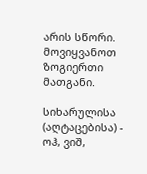არის სწორი. მოვიყვანოთ ზოგიერთი მათგანი.

სიხარულისა (აღტაცებისა) - ოჰ, ვიშ,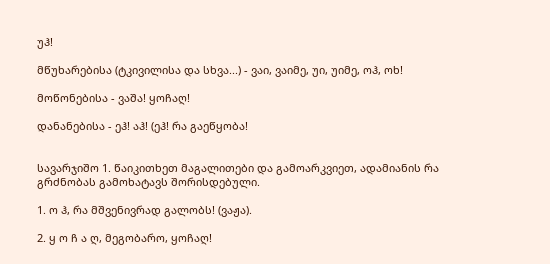უჰ!

მწუხარებისა (ტკივილისა და სხვა...) - ვაი, ვაიმე, უი, უიმე, ოჰ, ოხ!

მოწონებისა - ვაშა! ყოჩაღ!

დანანებისა - ეჰ! აჰ! (ეჰ! რა გაეწყობა!


სავარჯიშო 1. წაიკითხეთ მაგალითები და გამოარკვიეთ, ადამიანის რა გრძნობას გამოხატავს შორისდებული.

1. ო ჰ, რა მშვენივრად გალობს! (ვაჟა).

2. ყ ო ჩ ა ღ, მეგობარო, ყოჩაღ!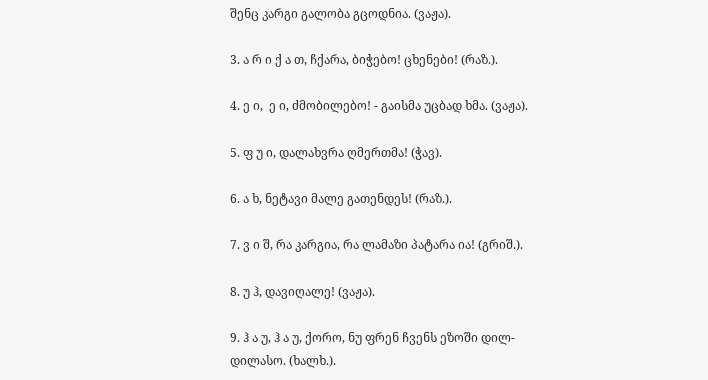შენც კარგი გალობა გცოდნია. (ვაჟა).

3. ა რ ი ქ ა თ, ჩქარა, ბიჭებო! ცხენები! (რაზ.).

4. ე ი,  ე ი, ძმობილებო! - გაისმა უცბად ხმა. (ვაჟა).

5. ფ უ ი, დალახვრა ღმერთმა! (ჭავ).

6. ა ხ, ნეტავი მალე გათენდეს! (რაზ.).

7. ვ ი შ, რა კარგია, რა ლამაზი პატარა ია! (გრიშ.).

8. უ ჰ, დავიღალე! (ვაჟა).

9. ჰ ა უ, ჰ ა უ, ქორო, ნუ ფრენ ჩვენს ეზოში დილ-დილასო. (ხალხ.).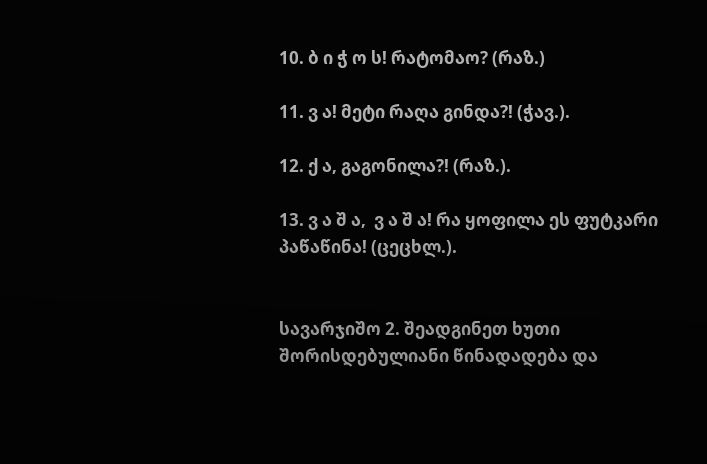10. ბ ი ჭ ო ს! რატომაო? (რაზ.)

11. ვ ა! მეტი რაღა გინდა?! (ჭავ.).

12. ქ ა, გაგონილა?! (რაზ.).

13. ვ ა შ ა,  ვ ა შ ა! რა ყოფილა ეს ფუტკარი პაწაწინა! (ცეცხლ.).


სავარჯიშო 2. შეადგინეთ ხუთი შორისდებულიანი წინადადება და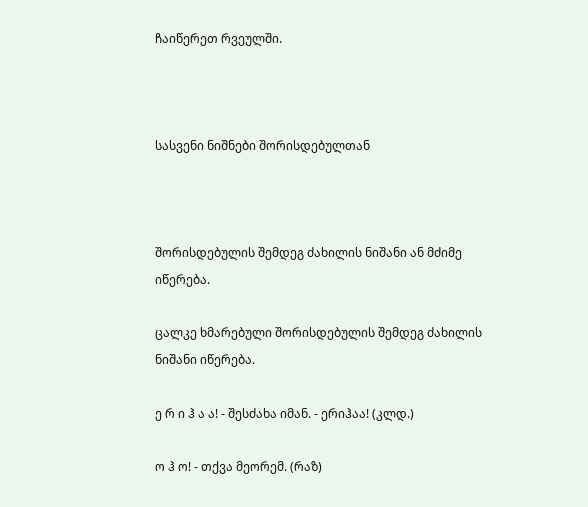ჩაიწერეთ რვეულში.



სასვენი ნიშნები შორისდებულთან



შორისდებულის შემდეგ ძახილის ნიშანი ან მძიმე იწერება.

ცალკე ხმარებული შორისდებულის შემდეგ ძახილის ნიშანი იწერება.

ე რ ი ჰ ა ა! - შესძახა იმან. - ერიჰაა! (კლდ.)

ო ჰ ო! - თქვა მეორემ. (რაზ)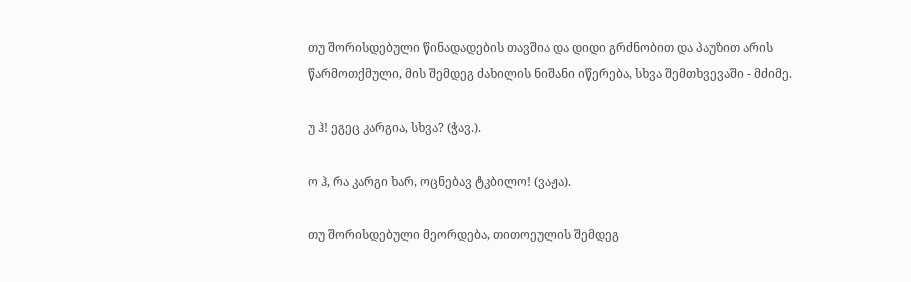თუ შორისდებული წინადადების თავშია და დიდი გრძნობით და პაუზით არის წარმოთქმული, მის შემდეგ ძახილის ნიშანი იწერება, სხვა შემთხვევაში - მძიმე.

უ ჰ! ეგეც კარგია, სხვა? (ჭავ.).

ო ჰ, რა კარგი ხარ, ოცნებავ ტკბილო! (ვაჟა).

თუ შორისდებული მეორდება, თითოეულის შემდეგ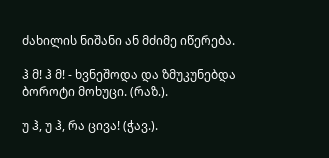ძახილის ნიშანი ან მძიმე იწერება.

ჰ მ! ჰ მ! - ხვნეშოდა და ზმუკუნებდა ბოროტი მოხუცი. (რაზ.).

უ ჰ, უ ჰ, რა ცივა! (ჭავ.).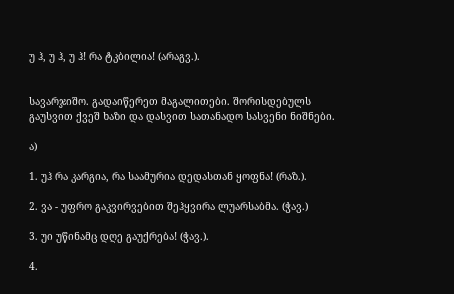უ ჰ, უ ჰ, უ ჰ! რა ტკბილია! (არაგვ.).


სავარჯიშო. გადაიწერეთ მაგალითები. შორისდებულს გაუსვით ქვეშ ხაზი და დასვით სათანადო სასვენი ნიშნები.

ა)

1. უჰ რა კარგია, რა საამურია დედასთან ყოფნა! (რაზ.).

2. ვა - უფრო გაკვირვებით შეჰყვირა ლუარსაბმა. (ჭავ.)

3. უი უწინამც დღე გაუქრება! (ჭავ.).

4.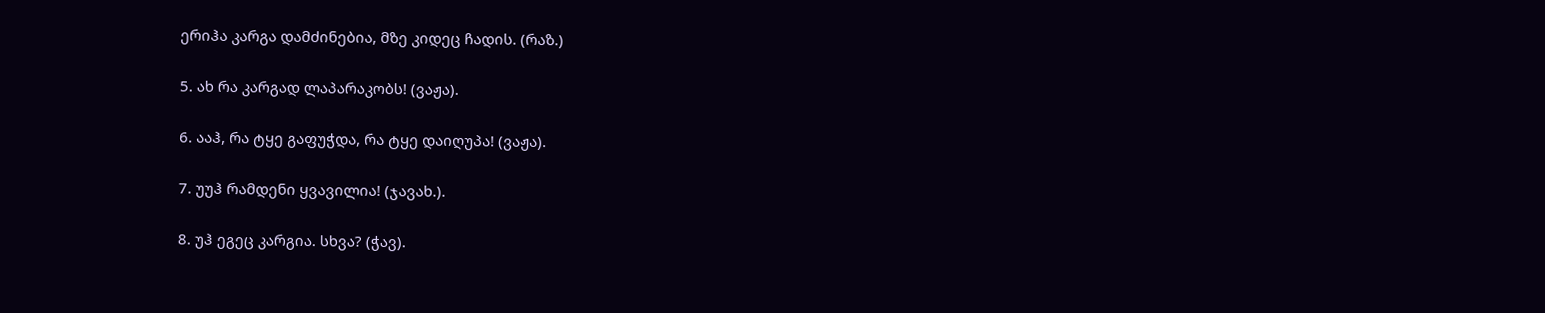ერიჰა კარგა დამძინებია, მზე კიდეც ჩადის. (რაზ.)

5. ახ რა კარგად ლაპარაკობს! (ვაჟა).

6. ააჰ, რა ტყე გაფუჭდა, რა ტყე დაიღუპა! (ვაჟა).

7. უუჰ რამდენი ყვავილია! (ჯავახ.).

8. უჰ ეგეც კარგია. სხვა? (ჭავ).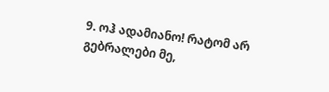9. ოჰ ადამიანო! რატომ არ გებრალები მე,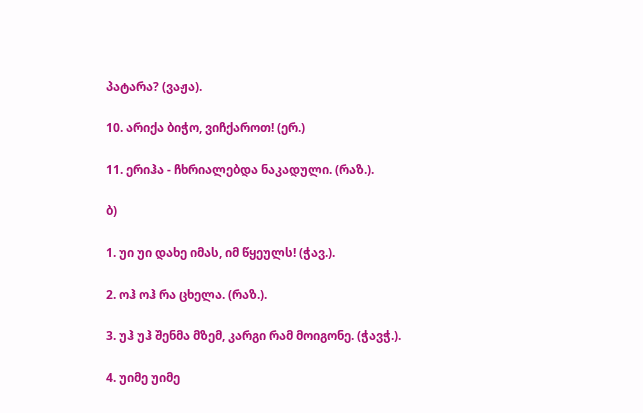პატარა? (ვაჟა).

10. არიქა ბიჭო, ვიჩქაროთ! (ერ.)

11. ერიჰა - ჩხრიალებდა ნაკადული. (რაზ.).

ბ)

1. უი უი დახე იმას, იმ წყეულს! (ჭავ.).

2. ოჰ ოჰ რა ცხელა. (რაზ.).

3. უჰ უჰ შენმა მზემ, კარგი რამ მოიგონე. (ჭავჭ.).

4. უიმე უიმე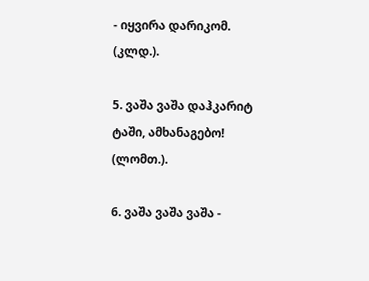- იყვირა დარიკომ. (კლდ.).

5. ვაშა ვაშა დაჰკარიტ ტაში, ამხანაგებო! (ლომთ.).

6. ვაშა ვაშა ვაშა -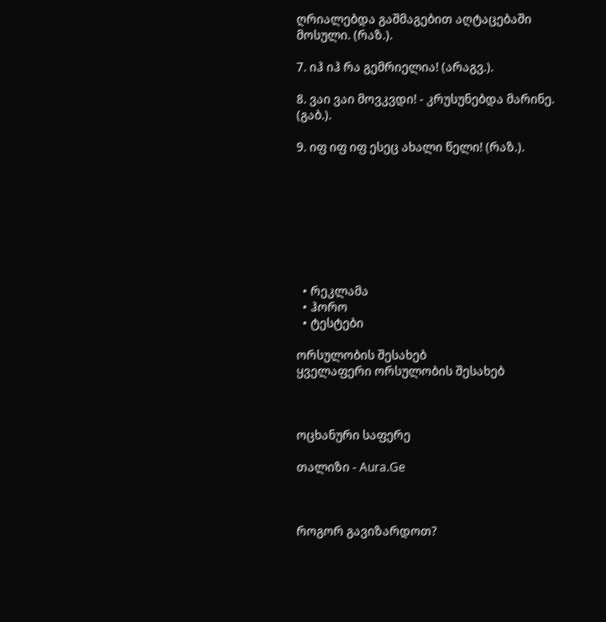ღრიალებდა გაშმაგებით აღტაცებაში მოსული. (რაზ.).

7. იჰ იჰ რა გემრიელია! (არაგვ.).

8. ვაი ვაი მოვკვდი! - კრუსუნებდა მარინე. (გაბ.).

9. იფ იფ იფ ესეც ახალი წელი! (რაზ.).








  • რეკლამა
  • ჰორო
  • ტესტები

ორსულობის შესახებ
ყველაფერი ორსულობის შესახებ



ოცხანური საფერე

თალიზი - Aura.Ge



როგორ გავიზარდოთ?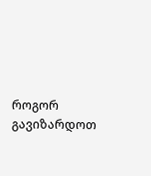როგორ გავიზარდოთ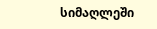სიმაღლეში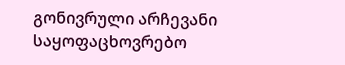გონივრული არჩევანი
საყოფაცხოვრებო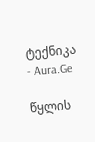ტექნიკა - Aura.Ge

წყლის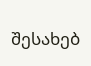შესახებ